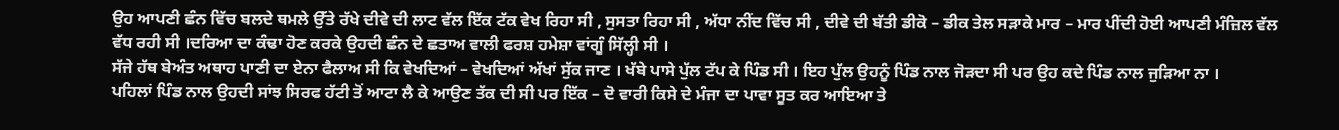ਉਹ ਆਪਣੀ ਛੰਨ ਵਿੱਚ ਬਲਦੇ ਥਮਲੇ ਉੱਤੇ ਰੱਖੇ ਦੀਵੇ ਦੀ ਲਾਟ ਵੱਲ ਇੱਕ ਟੱਕ ਵੇਖ ਰਿਹਾ ਸੀ , ਸੁਸਤਾ ਰਿਹਾ ਸੀ , ਅੱਧਾ ਨੀਂਦ ਵਿੱਚ ਸੀ , ਦੀਵੇ ਦੀ ਬੱਤੀ ਡੀਕੋ – ਡੀਕ ਤੇਲ ਸੜਾਕੇ ਮਾਰ – ਮਾਰ ਪੀਂਦੀ ਹੋਈ ਆਪਣੀ ਮੰਜ਼ਿਲ ਵੱਲ ਵੱਧ ਰਹੀ ਸੀ ।ਦਰਿਆ ਦਾ ਕੰਢਾ ਹੋਣ ਕਰਕੇ ਉਹਦੀ ਛੰਨ ਦੇ ਛਤਾਅ ਵਾਲੀ ਫਰਸ਼ ਹਮੇਸ਼ਾ ਵਾਂਗੂੰ ਸਿੱਲ੍ਹੀ ਸੀ ।
ਸੱਜੇ ਹੱਥ ਬੇਅੰਤ ਅਥਾਹ ਪਾਣੀ ਦਾ ਏਨਾ ਫੈਲਾਅ ਸੀ ਕਿ ਵੇਖਦਿਆਂ – ਵੇਖਦਿਆਂ ਅੱਖਾਂ ਸੁੱਕ ਜਾਣ । ਖੱਬੇ ਪਾਸੇ ਪੁੱਲ ਟੱਪ ਕੇ ਪਿੰਡ ਸੀ । ਇਹ ਪੁੱਲ ਉਹਨੂੰ ਪਿੰਡ ਨਾਲ ਜੋੜਦਾ ਸੀ ਪਰ ਉਹ ਕਦੇ ਪਿੰਡ ਨਾਲ ਜੁੜਿਆ ਨਾ ।
ਪਹਿਲਾਂ ਪਿੰਡ ਨਾਲ ਉਹਦੀ ਸਾਂਝ ਸਿਰਫ ਹੱਟੀ ਤੋਂ ਆਟਾ ਲੈ ਕੇ ਆਉਣ ਤੱਕ ਦੀ ਸੀ ਪਰ ਇੱਕ – ਦੋ ਵਾਰੀ ਕਿਸੇ ਦੇ ਮੰਜਾ ਦਾ ਪਾਵਾ ਸੂਤ ਕਰ ਆਇਆ ਤੇ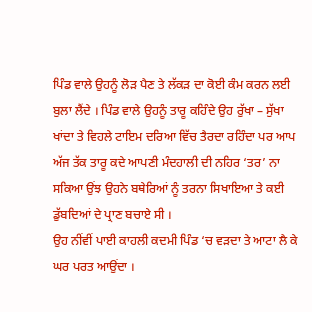ਪਿੰਡ ਵਾਲੇ ਉਹਨੂੰ ਲੋੜ ਪੈਣ ਤੇ ਲੱਕੜ ਦਾ ਕੋਈ ਕੰਮ ਕਰਨ ਲਈ ਬੁਲਾ ਲੈਂਦੇ । ਪਿੰਡ ਵਾਲੇ ਉਹਨੂੰ ਤਾਰੂ ਕਹਿੰਦੇ ਉਹ ਰੁੱਖਾ – ਸੁੱਖਾ ਖਾਂਦਾ ਤੇ ਵਿਹਲੇ ਟਾਇਮ ਦਰਿਆ ਵਿੱਚ ਤੈਰਦਾ ਰਹਿੰਦਾ ਪਰ ਆਪ ਅੱਜ ਤੱਕ ਤਾਰੂ ਕਦੇ ਆਪਣੀ ਮੰਦਹਾਲੀ ਦੀ ਨਹਿਰ ‘ਤਰ’ ਨਾ ਸਕਿਆ ਉਂਝ ਉਹਨੇ ਬਥੇਰਿਆਂ ਨੂੰ ਤਰਨਾ ਸਿਖਾਇਆ ਤੇ ਕਈ ਡੁੱਬਦਿਆਂ ਦੇ ਪ੍ਰਾਣ ਬਚਾਏ ਸੀ ।
ਉਹ ਨੀਂਵੀਂ ਪਾਈ ਕਾਹਲੀ ਕਦਮੀ ਪਿੰਡ ‘ਚ ਵੜਦਾ ਤੇ ਆਟਾ ਲੈ ਕੇ ਘਰ ਪਰਤ ਆਉਂਦਾ ।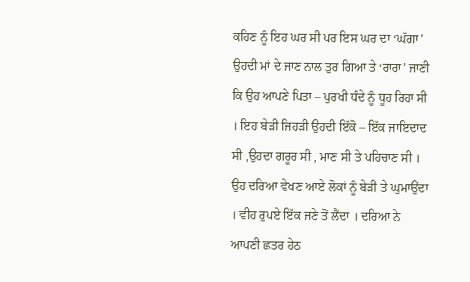ਕਹਿਣ ਨੂੰ ਇਹ ਘਰ ਸੀ ਪਰ ਇਸ ਘਰ ਦਾ ‘ਘੱਗਾ’ ਉਹਦੀ ਮਾਂ ਦੇ ਜਾਣ ਨਾਲ ਤੁਰ ਗਿਆ ਤੇ ‘ਰਾਰਾ’ ਜਾਣੀ ਕਿ ਉਹ ਆਪਣੇ ਪਿਤਾ – ਪੁਰਖੀ ਧੰਦੇ ਨੂੰ ਧੂਹ ਰਿਹਾ ਸੀ । ਇਹ ਬੇੜੀ ਜਿਹੜੀ ਉਹਦੀ ਇੱਕੋ – ਇੱਕ ਜਾਇਦਾਦ ਸੀ ,ਉਹਦਾ ਗਰੂਰ ਸੀ , ਮਾਣ ਸੀ ਤੇ ਪਹਿਚਾਣ ਸੀ । ਉਹ ਦਰਿਆ ਵੇਖਣ ਆਏ ਲੋਕਾਂ ਨੂੰ ਬੇੜੀ ਤੇ ਘੁਮਾਉਂਦਾ । ਵੀਹ ਰੁਪਏ ਇੱਕ ਜਣੇ ਤੋਂ ਲੈਂਦਾ । ਦਰਿਆ ਨੇ ਆਪਣੀ ਛਤਰ ਹੇਠ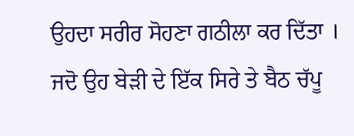ਉਹਦਾ ਸਰੀਰ ਸੋਹਣਾ ਗਠੀਲਾ ਕਰ ਦਿੱਤਾ । ਜਦੋ ਉਹ ਬੇੜੀ ਦੇ ਇੱਕ ਸਿਰੇ ਤੇ ਬੈਠ ਚੱਪੂ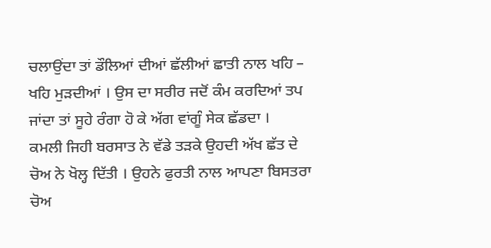ਚਲਾਉਂਦਾ ਤਾਂ ਡੌਲਿਆਂ ਦੀਆਂ ਛੱਲੀਆਂ ਛਾਤੀ ਨਾਲ ਖਹਿ – ਖਹਿ ਮੁੜਦੀਆਂ । ਉਸ ਦਾ ਸਰੀਰ ਜਦੋਂ ਕੰਮ ਕਰਦਿਆਂ ਤਪ ਜਾਂਦਾ ਤਾਂ ਸੂਹੇ ਰੰਗਾ ਹੋ ਕੇ ਅੱਗ ਵਾਂਗੂੰ ਸੇਕ ਛੱਡਦਾ ।
ਕਮਲੀ ਜਿਹੀ ਬਰਸਾਤ ਨੇ ਵੱਡੇ ਤੜਕੇ ਉਹਦੀ ਅੱਖ ਛੱਤ ਦੇ ਚੋਅ ਨੇ ਖੋਲ੍ਹ ਦਿੱਤੀ । ਉਹਨੇ ਫੁਰਤੀ ਨਾਲ ਆਪਣਾ ਬਿਸਤਰਾ ਚੋਅ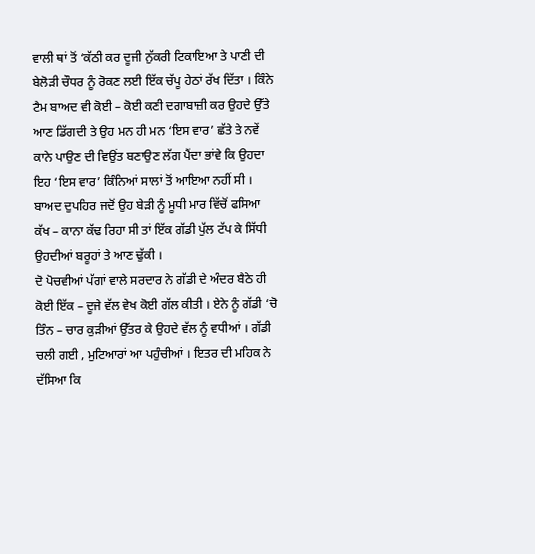ਵਾਲੀ ਥਾਂ ਤੋਂ ‘ਕੱਠੀ ਕਰ ਦੂਜੀ ਨੁੱਕਰੀ ਟਿਕਾਇਆ ਤੇ ਪਾਣੀ ਦੀ ਬੇਲੋੜੀ ਚੌਧਰ ਨੂੰ ਰੋਕਣ ਲਈ ਇੱਕ ਚੱਪੂ ਹੇਠਾਂ ਰੱਖ ਦਿੱਤਾ । ਕਿੰਨੇ ਟੈਮ ਬਾਅਦ ਵੀ ਕੋਈ – ਕੋਈ ਕਣੀ ਦਗਾਬਾਜ਼ੀ ਕਰ ਉਹਦੇ ਉੱਤੇ ਆਣ ਡਿੱਗਦੀ ਤੇ ਉਹ ਮਨ ਹੀ ਮਨ ‘ਇਸ ਵਾਰ’ ਛੱਤੇ ਤੇ ਨਵੇਂ ਕਾਨੇ ਪਾਉਣ ਦੀ ਵਿਉਂਤ ਬਣਾਉਣ ਲੱਗ ਪੈਂਦਾ ਭਾਂਵੇ ਕਿ ਉਹਦਾ ਇਹ ‘ਇਸ ਵਾਰ’ ਕਿੰਨਿਆਂ ਸਾਲਾਂ ਤੋਂ ਆਇਆ ਨਹੀਂ ਸੀ ।
ਬਾਅਦ ਦੁਪਹਿਰ ਜਦੋਂ ਉਹ ਬੇੜੀ ਨੂੰ ਮੂਧੀ ਮਾਰ ਵਿੱਚੋਂ ਫਸਿਆ ਕੱਖ – ਕਾਨਾ ਕੱਢ ਰਿਹਾ ਸੀ ਤਾਂ ਇੱਕ ਗੱਡੀ ਪੁੱਲ ਟੱਪ ਕੇ ਸਿੱਧੀ ਉਹਦੀਆਂ ਬਰੂਹਾਂ ਤੇ ਆਣ ਢੁੱਕੀ ।
ਦੋ ਪੋਚਵੀਆਂ ਪੱਗਾਂ ਵਾਲੇ ਸਰਦਾਰ ਨੇ ਗੱਡੀ ਦੇ ਅੰਦਰ ਬੈਠੇ ਹੀ ਕੋਈ ਇੱਕ – ਦੂਜੇ ਵੱਲ ਵੇਖ ਕੋਈ ਗੱਲ ਕੀਤੀ । ਏਨੇ ਨੂੰ ਗੱਡੀ ‘ਚੋ ਤਿੰਨ – ਚਾਰ ਕੁੜੀਆਂ ਉੱਤਰ ਕੇ ਉਹਦੇ ਵੱਲ ਨੂੰ ਵਧੀਆਂ । ਗੱਡੀ ਚਲੀ ਗਈ , ਮੁਟਿਆਰਾਂ ਆ ਪਹੁੰਚੀਆਂ । ਇਤਰ ਦੀ ਮਹਿਕ ਨੇ ਦੱਸਿਆ ਕਿ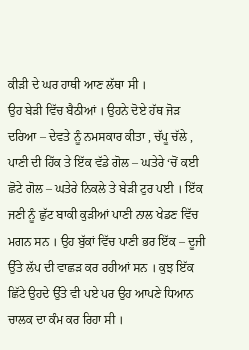ਕੀੜੀ ਦੇ ਘਰ ਹਾਥੀ ਆਣ ਲੱਥਾ ਸੀ ।
ਉਹ ਬੇੜੀ ਵਿੱਚ ਬੈਠੀਆਂ । ਉਹਨੇ ਦੋਏ ਹੱਥ ਜੋੜ ਦਰਿਆ – ਦੇਵਤੇ ਨੂੰ ਨਮਸਕਾਰ ਕੀਤਾ , ਚੱਪੂ ਚੱਲੇ , ਪਾਣੀ ਦੀ ਹਿੱਕ ਤੇ ਇੱਕ ਵੱਡੇ ਗੋਲ – ਘਤੇਰੇ ‘ਚੋਂ ਕਈ ਛੋਟੇ ਗੋਲ – ਘਤੇਰੇ ਨਿਕਲੇ ਤੇ ਬੇੜੀ ਟੁਰ ਪਈ । ਇੱਕ ਜਣੀ ਨੂੰ ਛੁੱਟ ਬਾਕੀ ਕੁੜੀਆਂ ਪਾਣੀ ਨਾਲ ਖੇਡਣ ਵਿੱਚ ਮਗਨ ਸਨ । ਉਹ ਬੁੱਕਾਂ ਵਿੱਚ ਪਾਣੀ ਭਰ ਇੱਕ – ਦੂਜੀ ਉੱਤੇ ਲੱਪ ਦੀ ਵਾਛੜ ਕਰ ਰਹੀਆਂ ਸਨ । ਕੁਝ ਇੱਕ ਛਿੱਟੇ ਉਹਦੇ ਉੱਤੇ ਵੀ ਪਏ ਪਰ ਉਹ ਆਪਣੇ ਧਿਆਨ ਚਾਲਕ ਦਾ ਕੰਮ ਕਰ ਰਿਹਾ ਸੀ ।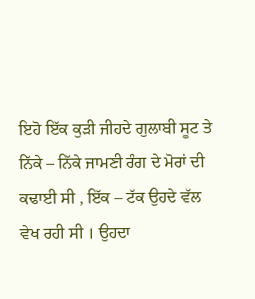ਇਹੋ ਇੱਕ ਕੁੜੀ ਜੀਹਦੇ ਗੁਲਾਬੀ ਸੂਟ ਤੇ ਨਿੱਕੇ – ਨਿੱਕੇ ਜਾਮਣੀ ਰੰਗ ਦੇ ਮੋਰਾਂ ਦੀ ਕਢਾਈ ਸੀ , ਇੱਕ – ਟੱਕ ਉਹਦੇ ਵੱਲ ਵੇਖ ਰਹੀ ਸੀ । ਉਹਦਾ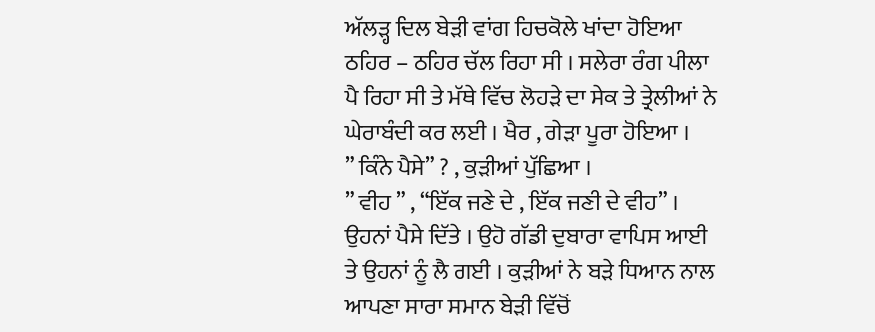ਅੱਲੜ੍ਹ ਦਿਲ ਬੇੜੀ ਵਾਂਗ ਹਿਚਕੋਲੇ ਖਾਂਦਾ ਹੋਇਆ ਠਹਿਰ – ਠਹਿਰ ਚੱਲ ਰਿਹਾ ਸੀ । ਸਲੇਰਾ ਰੰਗ ਪੀਲਾ ਪੈ ਰਿਹਾ ਸੀ ਤੇ ਮੱਥੇ ਵਿੱਚ ਲੋਹੜੇ ਦਾ ਸੇਕ ਤੇ ਤ੍ਰੇਲੀਆਂ ਨੇ ਘੇਰਾਬੰਦੀ ਕਰ ਲਈ । ਖੈਰ , ਗੇੜਾ ਪੂਰਾ ਹੋਇਆ ।
” ਕਿੰਨੇ ਪੈਸੇ” ? , ਕੁੜੀਆਂ ਪੁੱਛਿਆ ।
” ਵੀਹ ” , “ਇੱਕ ਜਣੇ ਦੇ , ਇੱਕ ਜਣੀ ਦੇ ਵੀਹ” ।
ਉਹਨਾਂ ਪੈਸੇ ਦਿੱਤੇ । ਉਹੋ ਗੱਡੀ ਦੁਬਾਰਾ ਵਾਪਿਸ ਆਈ ਤੇ ਉਹਨਾਂ ਨੂੰ ਲੈ ਗਈ । ਕੁੜੀਆਂ ਨੇ ਬੜੇ ਧਿਆਨ ਨਾਲ ਆਪਣਾ ਸਾਰਾ ਸਮਾਨ ਬੇੜੀ ਵਿੱਚੋਂ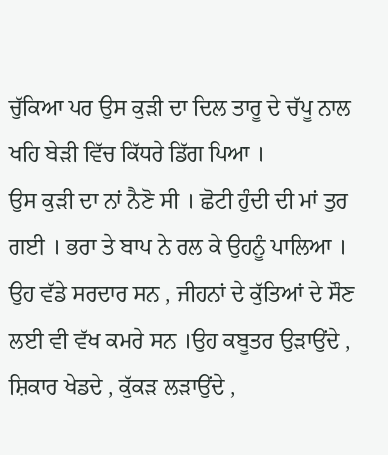ਚੁੱਕਿਆ ਪਰ ਉਸ ਕੁੜੀ ਦਾ ਦਿਲ ਤਾਰੂ ਦੇ ਚੱਪੂ ਨਾਲ ਖਹਿ ਬੇੜੀ ਵਿੱਚ ਕਿੱਧਰੇ ਡਿੱਗ ਪਿਆ ।
ਉਸ ਕੁੜੀ ਦਾ ਨਾਂ ਨੈਣੋ ਸੀ । ਛੋਟੀ ਹੁੰਦੀ ਦੀ ਮਾਂ ਤੁਰ ਗਈ । ਭਰਾ ਤੇ ਬਾਪ ਨੇ ਰਲ ਕੇ ਉਹਨੂੰ ਪਾਲਿਆ । ਉਹ ਵੱਡੇ ਸਰਦਾਰ ਸਨ , ਜੀਹਨਾਂ ਦੇ ਕੁੱਤਿਆਂ ਦੇ ਸੌਣ ਲਈ ਵੀ ਵੱਖ ਕਮਰੇ ਸਨ ।ਉਹ ਕਬੂਤਰ ਉੜਾਉਂਦੇ , ਸ਼ਿਕਾਰ ਖੇਡਦੇ , ਕੁੱਕੜ ਲੜਾਉਂਦੇ ,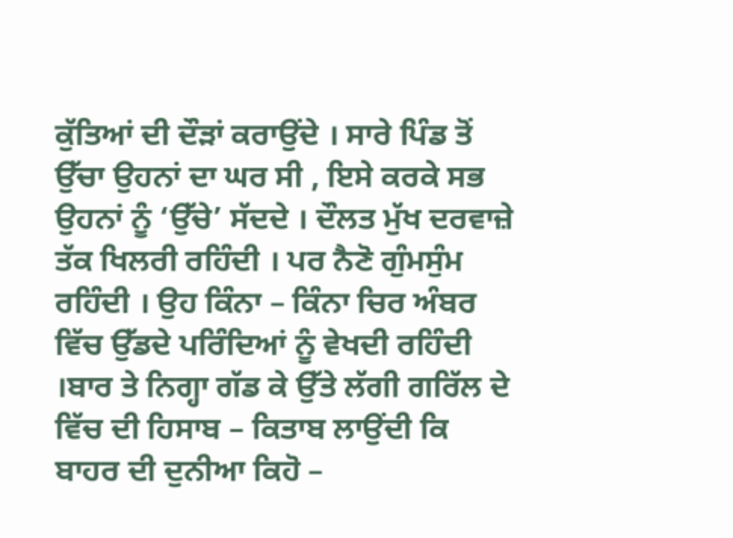ਕੁੱਤਿਆਂ ਦੀ ਦੌੜਾਂ ਕਰਾਉਂਦੇ । ਸਾਰੇ ਪਿੰਡ ਤੋਂ ਉੱਚਾ ਉਹਨਾਂ ਦਾ ਘਰ ਸੀ , ਇਸੇ ਕਰਕੇ ਸਭ ਉਹਨਾਂ ਨੂੰ ‘ਉੱਚੇ’ ਸੱਦਦੇ । ਦੌਲਤ ਮੁੱਖ ਦਰਵਾਜ਼ੇ ਤੱਕ ਖਿਲਰੀ ਰਹਿੰਦੀ । ਪਰ ਨੈਣੋ ਗੁੰਮਸੁੰਮ ਰਹਿੰਦੀ । ਉਹ ਕਿੰਨਾ – ਕਿੰਨਾ ਚਿਰ ਅੰਬਰ ਵਿੱਚ ਉੱਡਦੇ ਪਰਿੰਦਿਆਂ ਨੂੰ ਵੇਖਦੀ ਰਹਿੰਦੀ ।ਬਾਰ ਤੇ ਨਿਗ੍ਹਾ ਗੱਡ ਕੇ ਉੱਤੇ ਲੱਗੀ ਗਰਿੱਲ ਦੇ ਵਿੱਚ ਦੀ ਹਿਸਾਬ – ਕਿਤਾਬ ਲਾਉਂਦੀ ਕਿ ਬਾਹਰ ਦੀ ਦੁਨੀਆ ਕਿਹੋ –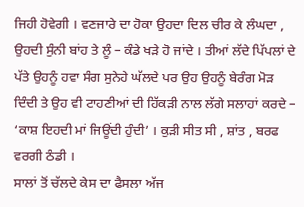ਜਿਹੀ ਹੋਵੇਗੀ । ਵਣਜਾਰੇ ਦਾ ਹੋਕਾ ਉਹਦਾ ਦਿਲ ਚੀਰ ਕੇ ਲੰਘਦਾ , ਉਹਦੀ ਸੁੰਨੀ ਬਾਂਹ ਤੇ ਲੂੰ – ਕੰਡੇ ਖੜੇ ਹੋ ਜਾਂਦੇ । ਤੀਆਂ ਲੱਦੇ ਪਿੱਪਲਾਂ ਦੇ ਪੱਤੇ ਉਹਨੂੰ ਹਵਾ ਸੰਗ ਸੁਨੇਹੇ ਘੱਲਦੇ ਪਰ ਉਹ ਉਹਨੂੰ ਬੇਰੰਗ ਮੋੜ ਦਿੰਦੀ ਤੇ ਉਹ ਵੀ ਟਾਹਣੀਆਂ ਦੀ ਹਿੱਕੜੀ ਨਾਲ ਲੱਗੇ ਸਲਾਹਾਂ ਕਰਦੇ – ‘ਕਾਸ਼ ਇਹਦੀ ਮਾਂ ਜਿਊਂਦੀ ਹੁੰਦੀ’ । ਕੁੜੀ ਸੀਤ ਸੀ , ਸ਼ਾਂਤ , ਬਰਫ ਵਰਗੀ ਠੰਡੀ ।
ਸਾਲਾਂ ਤੋਂ ਚੱਲਦੇ ਕੇਸ ਦਾ ਫੈਸਲਾ ਅੱਜ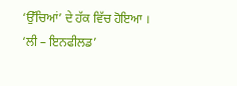‘ਉੱਚਿਆਂ’ ਦੇ ਹੱਕ ਵਿੱਚ ਹੋਇਆ । ‘ਲੀ – ਇਨਫੀਲਡ’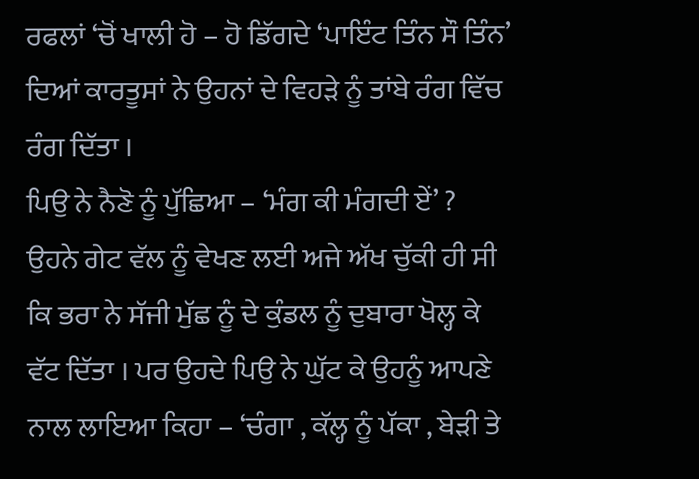ਰਫਲਾਂ ‘ਚੋਂ ਖਾਲੀ ਹੋ – ਹੋ ਡਿੱਗਦੇ ‘ਪਾਇੰਟ ਤਿੰਨ ਸੌ ਤਿੰਨ’ ਦਿਆਂ ਕਾਰਤੂਸਾਂ ਨੇ ਉਹਨਾਂ ਦੇ ਵਿਹੜੇ ਨੂੰ ਤਾਂਬੇ ਰੰਗ ਵਿੱਚ ਰੰਗ ਦਿੱਤਾ ।
ਪਿਉ ਨੇ ਨੈਣੋ ਨੂੰ ਪੁੱਛਿਆ – ‘ਮੰਗ ਕੀ ਮੰਗਦੀ ਏਂ’ ?
ਉਹਨੇ ਗੇਟ ਵੱਲ ਨੂੰ ਵੇਖਣ ਲਈ ਅਜੇ ਅੱਖ ਚੁੱਕੀ ਹੀ ਸੀ ਕਿ ਭਰਾ ਨੇ ਸੱਜੀ ਮੁੱਛ ਨੂੰ ਦੇ ਕੁੰਡਲ ਨੂੰ ਦੁਬਾਰਾ ਖੋਲ੍ਹ ਕੇ ਵੱਟ ਦਿੱਤਾ । ਪਰ ਉਹਦੇ ਪਿਉ ਨੇ ਘੁੱਟ ਕੇ ਉਹਨੂੰ ਆਪਣੇ ਨਾਲ ਲਾਇਆ ਕਿਹਾ – ‘ਚੰਗਾ , ਕੱਲ੍ਹ ਨੂੰ ਪੱਕਾ , ਬੇੜੀ ਤੇ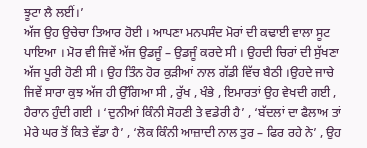ਝੂਟਾ ਲੈ ਲਈਂ।’
ਅੱਜ ਉਹ ਉਚੇਚਾ ਤਿਆਰ ਹੋਈ । ਆਪਣਾ ਮਨਪਸੰਦ ਮੋਰਾਂ ਦੀ ਕਢਾਈ ਵਾਲਾ ਸੂਟ ਪਾਇਆ । ਮੋਰ ਵੀ ਜਿਵੇਂ ਅੱਜ ਉਡਜੂੰ – ਉਡਜੂੰ ਕਰਦੇ ਸੀ । ਉਹਦੀ ਚਿਰਾਂ ਦੀ ਸੁੱਖਣਾ ਅੱਜ ਪੂਰੀ ਹੋਣੀ ਸੀ । ਉਹ ਤਿੰਨ ਹੋਰ ਕੁੜੀਆਂ ਨਾਲ ਗੱਡੀ ਵਿੱਚ ਬੈਠੀ ।ਉਹਦੇ ਜਾਚੇ ਜਿਵੇਂ ਸਾਰਾ ਕੁਝ ਅੱਜ ਹੀ ਉੱਗਿਆ ਸੀ , ਰੁੱਖ , ਖੰਭੇ , ਇਮਾਰਤਾਂ ਉਹ ਵੇਖਦੀ ਗਈ , ਹੈਰਾਨ ਹੁੰਦੀ ਗਈ । ‘ਦੁਨੀਆਂ ਕਿੰਨੀ ਸੋਹਣੀ ਤੇ ਵਡੇਰੀ ਹੈ’ , ‘ਬੱਦਲਾਂ ਦਾ ਫੈਲਾਅ ਤਾਂ ਮੇਰੇ ਘਰ ਤੋਂ ਕਿਤੇ ਵੱਡਾ ਹੈ’ , ‘ਲੋਕ ਕਿੰਨੀ ਆਜ਼ਾਦੀ ਨਾਲ ਤੁਰ – ਫਿਰ ਰਹੇ ਨੇ’ , ਉਹ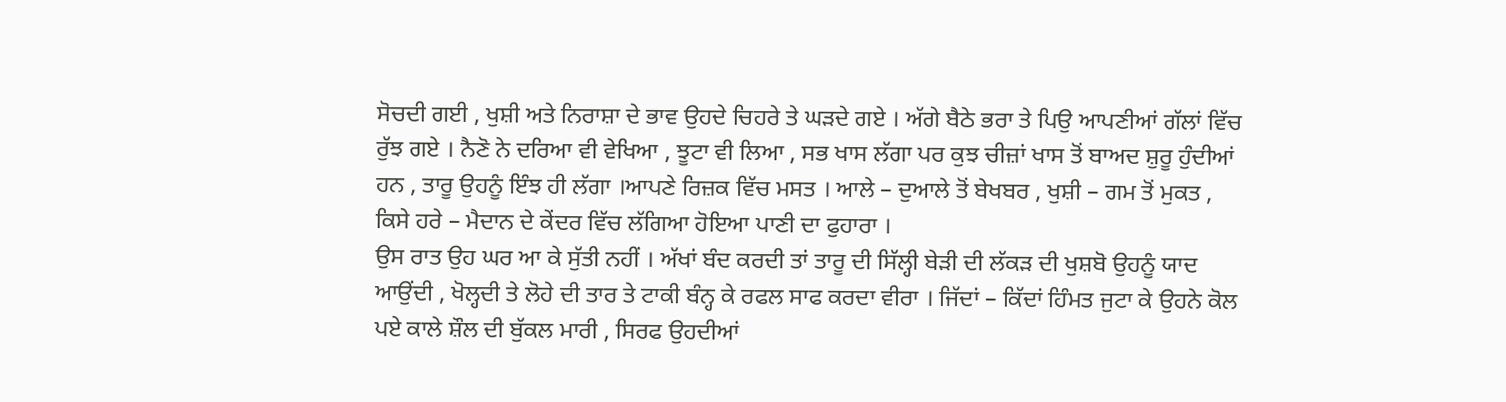ਸੋਚਦੀ ਗਈ , ਖੁਸ਼ੀ ਅਤੇ ਨਿਰਾਸ਼ਾ ਦੇ ਭਾਵ ਉਹਦੇ ਚਿਹਰੇ ਤੇ ਘੜਦੇ ਗਏ । ਅੱਗੇ ਬੈਠੇ ਭਰਾ ਤੇ ਪਿਉ ਆਪਣੀਆਂ ਗੱਲਾਂ ਵਿੱਚ ਰੁੱਝ ਗਏ । ਨੈਣੋ ਨੇ ਦਰਿਆ ਵੀ ਵੇਖਿਆ , ਝੂਟਾ ਵੀ ਲਿਆ , ਸਭ ਖਾਸ ਲੱਗਾ ਪਰ ਕੁਝ ਚੀਜ਼ਾਂ ਖਾਸ ਤੋਂ ਬਾਅਦ ਸ਼ੁਰੂ ਹੁੰਦੀਆਂ ਹਨ , ਤਾਰੂ ਉਹਨੂੰ ਇੰਝ ਹੀ ਲੱਗਾ ।ਆਪਣੇ ਰਿਜ਼ਕ ਵਿੱਚ ਮਸਤ । ਆਲੇ – ਦੁਆਲੇ ਤੋਂ ਬੇਖਬਰ , ਖੁਸ਼ੀ – ਗਮ ਤੋਂ ਮੁਕਤ , ਕਿਸੇ ਹਰੇ – ਮੈਦਾਨ ਦੇ ਕੇਂਦਰ ਵਿੱਚ ਲੱਗਿਆ ਹੋਇਆ ਪਾਣੀ ਦਾ ਫੁਹਾਰਾ ।
ਉਸ ਰਾਤ ਉਹ ਘਰ ਆ ਕੇ ਸੁੱਤੀ ਨਹੀਂ । ਅੱਖਾਂ ਬੰਦ ਕਰਦੀ ਤਾਂ ਤਾਰੂ ਦੀ ਸਿੱਲ੍ਹੀ ਬੇੜੀ ਦੀ ਲੱਕੜ ਦੀ ਖੁਸ਼ਬੋ ਉਹਨੂੰ ਯਾਦ ਆਉਂਦੀ , ਖੋਲ੍ਹਦੀ ਤੇ ਲੋਹੇ ਦੀ ਤਾਰ ਤੇ ਟਾਕੀ ਬੰਨ੍ਹ ਕੇ ਰਫਲ ਸਾਫ ਕਰਦਾ ਵੀਰਾ । ਜਿੱਦਾਂ – ਕਿੱਦਾਂ ਹਿੰਮਤ ਜੁਟਾ ਕੇ ਉਹਨੇ ਕੋਲ ਪਏ ਕਾਲੇ ਸ਼ੌਲ ਦੀ ਬੁੱਕਲ ਮਾਰੀ , ਸਿਰਫ ਉਹਦੀਆਂ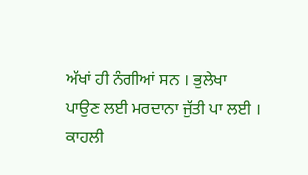ਅੱਖਾਂ ਹੀ ਨੰਗੀਆਂ ਸਨ । ਭੁਲੇਖਾ ਪਾਉਣ ਲਈ ਮਰਦਾਨਾ ਜੁੱਤੀ ਪਾ ਲਈ । ਕਾਹਲੀ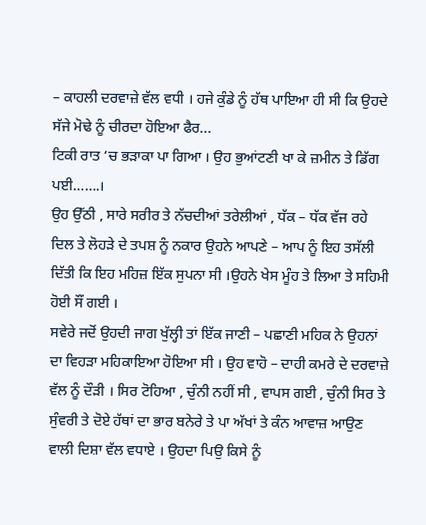– ਕਾਹਲੀ ਦਰਵਾਜ਼ੇ ਵੱਲ ਵਧੀ । ਹਜੇ ਕੁੰਡੇ ਨੂੰ ਹੱਥ ਪਾਇਆ ਹੀ ਸੀ ਕਿ ਉਹਦੇ ਸੱਜੇ ਮੋਢੇ ਨੂੰ ਚੀਰਦਾ ਹੋਇਆ ਫੈਰ...
ਟਿਕੀ ਰਾਤ ‘ਚ ਭੜਾਕਾ ਪਾ ਗਿਆ । ਉਹ ਭੁਆਂਟਣੀ ਖਾ ਕੇ ਜ਼ਮੀਨ ਤੇ ਡਿੱਗ ਪਈ…….।
ਉਹ ਉੱਠੀ , ਸਾਰੇ ਸਰੀਰ ਤੇ ਨੱਚਦੀਆਂ ਤਰੇਲੀਆਂ , ਧੱਕ – ਧੱਕ ਵੱਜ ਰਹੇ ਦਿਲ ਤੇ ਲੋਹੜੇ ਦੇ ਤਪਸ਼ ਨੂੰ ਨਕਾਰ ਉਹਨੇ ਆਪਣੇ – ਆਪ ਨੂੰ ਇਹ ਤਸੱਲੀ ਦਿੱਤੀ ਕਿ ਇਹ ਮਹਿਜ਼ ਇੱਕ ਸੁਪਨਾ ਸੀ ।ਉਹਨੇ ਖੇਸ ਮੂੰਹ ਤੇ ਲਿਆ ਤੇ ਸਹਿਮੀ ਹੋਈ ਸੌਂ ਗਈ ।
ਸਵੇਰੇ ਜਦੋਂ ਉਹਦੀ ਜਾਗ ਖੁੱਲ੍ਹੀ ਤਾਂ ਇੱਕ ਜਾਣੀ – ਪਛਾਣੀ ਮਹਿਕ ਨੇ ਉਹਨਾਂ ਦਾ ਵਿਹੜਾ ਮਹਿਕਾਇਆ ਹੋਇਆ ਸੀ । ਉਹ ਵਾਹੋ – ਦਾਹੀ ਕਮਰੇ ਦੇ ਦਰਵਾਜ਼ੇ ਵੱਲ ਨੂੰ ਦੌੜੀ । ਸਿਰ ਟੋਹਿਆ , ਚੁੰਨੀ ਨਹੀਂ ਸੀ , ਵਾਪਸ ਗਈ , ਚੁੰਨੀ ਸਿਰ ਤੇ ਸੁੰਵਰੀ ਤੇ ਦੋਏ ਹੱਥਾਂ ਦਾ ਭਾਰ ਬਨੇਰੇ ਤੇ ਪਾ ਅੱਖਾਂ ਤੇ ਕੰਨ ਆਵਾਜ਼ ਆਉਣ ਵਾਲੀ ਦਿਸ਼ਾ ਵੱਲ ਵਧਾਏ । ਉਹਦਾ ਪਿਉ ਕਿਸੇ ਨੂੰ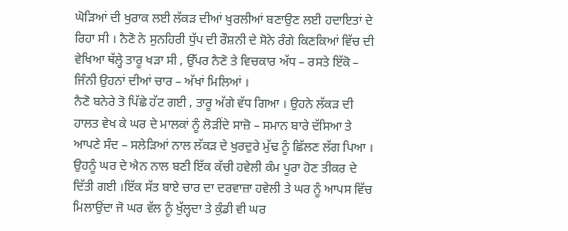ਘੋੜਿਆਂ ਦੀ ਖੁਰਾਕ ਲਈ ਲੱਕੜ ਦੀਆਂ ਖੁਰਲੀਆਂ ਬਣਾਉਣ ਲਈ ਹਦਾਇਤਾਂ ਦੇ ਰਿਹਾ ਸੀ । ਨੈਣੋ ਨੇ ਸੁਨਹਿਰੀ ਧੁੱਪ ਦੀ ਰੌਸ਼ਨੀ ਦੇ ਸੋਨੇ ਰੰਗੇ ਕਿਣਕਿਆਂ ਵਿੱਚ ਦੀ ਵੇਖਿਆ ਥੱਲ੍ਹੇ ਤਾਰੂ ਖੜਾ ਸੀ , ਉੱਪਰ ਨੈਣੋ ਤੇ ਵਿਚਕਾਰ ਅੱਧ – ਰਸਤੇ ਇੱਕੋ – ਜਿੰਨੀ ਉਹਨਾਂ ਦੀਆਂ ਚਾਰ – ਅੱਖਾਂ ਮਿਲਿਆਂ ।
ਨੈਣੋ ਬਨੇਰੇ ਤੋ ਪਿੱਛੇ ਹੱਟ ਗਈ , ਤਾਰੂ ਅੱਗੇ ਵੱਧ ਗਿਆ । ਉਹਨੇ ਲੱਕੜ ਦੀ ਹਾਲਤ ਵੇਖ ਕੇ ਘਰ ਦੇ ਮਾਲਕਾਂ ਨੂੰ ਲੋੜੀਂਦੇ ਸਾਜ਼ੋ – ਸਮਾਨ ਬਾਰੇ ਦੱਸਿਆ ਤੇ ਆਪਣੇ ਸੰਦ – ਸਲੇੜਿਆਂ ਨਾਲ ਲੱਕੜ ਦੇ ਖੁਰਦੁਰੇ ਮੁੱਢ ਨੂੰ ਛਿੱਲਣ ਲੱਗ ਪਿਆ ।
ਉਹਨੂੰ ਘਰ ਦੇ ਐਨ ਨਾਲ ਬਣੀ ਇੱਕ ਕੱਚੀ ਹਵੇਲੀ ਕੰਮ ਪੂਰਾ ਹੋਣ ਤੀਕਰ ਦੇ ਦਿੱਤੀ ਗਈ ।ਇੱਕ ਸੱਤ ਬਾਏ ਚਾਰ ਦਾ ਦਰਵਾਜ਼ਾ ਹਵੇਲੀ ਤੇ ਘਰ ਨੂੰ ਆਪਸ ਵਿੱਚ ਮਿਲਾਉਂਦਾ ਜੋ ਘਰ ਵੱਲ ਨੂੰ ਖੁੱਲ੍ਹਦਾ ਤੇ ਕੁੰਡੀ ਵੀ ਘਰ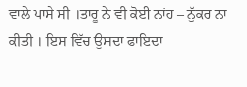ਵਾਲੇ ਪਾਸੇ ਸੀ ।ਤਾਰੂ ਨੇ ਵੀ ਕੋਈ ਨਾਂਹ – ਨੁੱਕਰ ਨਾ ਕੀਤੀ । ਇਸ ਵਿੱਚ ਉਸਦਾ ਫਾਇਦਾ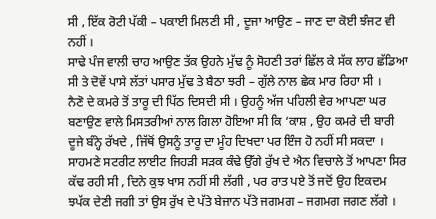ਸੀ , ਇੱਕ ਰੋਟੀ ਪੱਕੀ – ਪਕਾਈ ਮਿਲਣੀ ਸੀ , ਦੂਜਾ ਆਉਣ – ਜਾਣ ਦਾ ਕੋਈ ਝੰਜਟ ਵੀ ਨਹੀਂ ।
ਸਾਢੇ ਪੰਜ ਵਾਲੀ ਚਾਹ ਆਉਣ ਤੱਕ ਉਹਨੇ ਮੁੱਢ ਨੂੰ ਸੋਹਣੀ ਤਰਾਂ ਛਿੱਲ ਕੇ ਸੱਕ ਲਾਹ ਛੱਡਿਆ ਸੀ ਤੇ ਦੋਵੇਂ ਪਾਸੇ ਲੱਤਾਂ ਪਸਾਰ ਮੁੱਢ ਤੇ ਬੈਠਾ ਝਰੀ – ਗੁੱਲੇ ਨਾਲ ਛੇਕ ਮਾਰ ਰਿਹਾ ਸੀ ।
ਨੈਣੋ ਦੇ ਕਮਰੇ ਤੋਂ ਤਾਰੂ ਦੀ ਪਿੱਠ ਦਿਸਦੀ ਸੀ । ਉਹਨੂੰ ਅੱਜ ਪਹਿਲੀ ਵੇਰ ਆਪਣਾ ਘਰ ਬਣਾਉਣ ਵਾਲੇ ਮਿਸਤਰੀਆਂ ਨਾਲ ਗਿਲਾ ਹੋਇਆ ਸੀ ਕਿ ‘ਕਾਸ਼ , ਉਹ ਕਮਰੇ ਦੀ ਬਾਰੀ ਦੂਜੇ ਬੰਨ੍ਹੇ ਰੱਖਦੇ , ਜਿੱਥੋਂ ਉਸਨੂੰ ਤਾਰੂ ਦਾ ਮੂੰਹ ਦਿਖਦਾ ਪਰ ਇੰਜ ਹੋ ਨਹੀਂ ਸੀ ਸਕਦਾ ।
ਸਾਹਮਣੇ ਸਟਰੀਟ ਲਾਈਟ ਜਿਹੜੀ ਸੜਕ ਕੰਢੇ ਉੱਗੇ ਰੁੱਖ ਦੇ ਐਨ ਵਿਚਾਲੇ ਤੋਂ ਆਪਣਾ ਸਿਰ ਕੱਢ ਰਹੀ ਸੀ , ਦਿਨੇ ਕੁਝ ਖਾਸ ਨਹੀਂ ਸੀ ਲੱਗੀ , ਪਰ ਰਾਤ ਪਏ ਤੋਂ ਜਦੋਂ ਉਹ ਇਕਦਮ ਝਪੱਕ ਦੇਣੀ ਜਗੀ ਤਾਂ ਉਸ ਰੁੱਖ ਦੇ ਪੱਤੇ ਬੇਜਾਨ ਪੱਤੇ ਜਗਮਗ – ਜਗਮਗ ਜਗਣ ਲੱਗੇ ।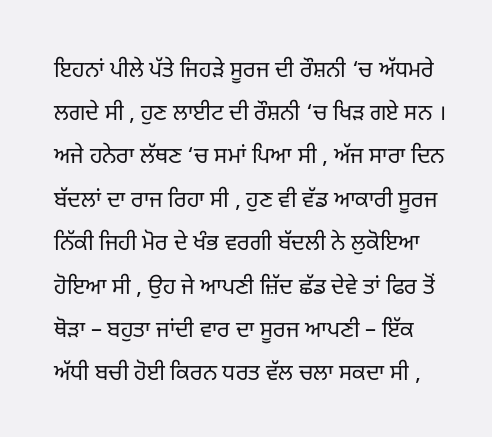ਇਹਨਾਂ ਪੀਲੇ ਪੱਤੇ ਜਿਹੜੇ ਸੂਰਜ ਦੀ ਰੌਸ਼ਨੀ ‘ਚ ਅੱਧਮਰੇ ਲਗਦੇ ਸੀ , ਹੁਣ ਲਾਈਟ ਦੀ ਰੌਸ਼ਨੀ ‘ਚ ਖਿੜ ਗਏ ਸਨ ।
ਅਜੇ ਹਨੇਰਾ ਲੱਥਣ ‘ਚ ਸਮਾਂ ਪਿਆ ਸੀ , ਅੱਜ ਸਾਰਾ ਦਿਨ ਬੱਦਲਾਂ ਦਾ ਰਾਜ ਰਿਹਾ ਸੀ , ਹੁਣ ਵੀ ਵੱਡ ਆਕਾਰੀ ਸੂਰਜ ਨਿੱਕੀ ਜਿਹੀ ਮੋਰ ਦੇ ਖੰਭ ਵਰਗੀ ਬੱਦਲੀ ਨੇ ਲੁਕੋਇਆ ਹੋਇਆ ਸੀ , ਉਹ ਜੇ ਆਪਣੀ ਜ਼ਿੱਦ ਛੱਡ ਦੇਵੇ ਤਾਂ ਫਿਰ ਤੋਂ ਥੋੜਾ – ਬਹੁਤਾ ਜਾਂਦੀ ਵਾਰ ਦਾ ਸੂਰਜ ਆਪਣੀ – ਇੱਕ ਅੱਧੀ ਬਚੀ ਹੋਈ ਕਿਰਨ ਧਰਤ ਵੱਲ ਚਲਾ ਸਕਦਾ ਸੀ ,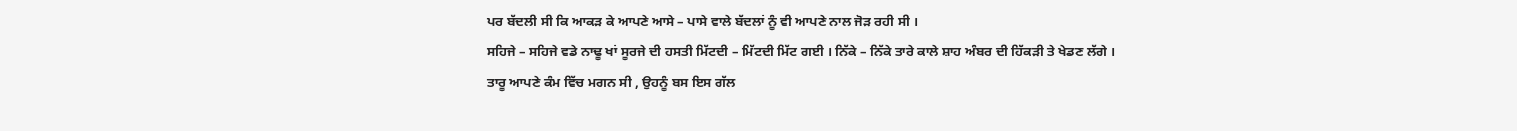ਪਰ ਬੱਦਲੀ ਸੀ ਕਿ ਆਕੜ ਕੇ ਆਪਣੇ ਆਸੇ – ਪਾਸੇ ਵਾਲੇ ਬੱਦਲਾਂ ਨੂੰ ਵੀ ਆਪਣੇ ਨਾਲ ਜੋੜ ਰਹੀ ਸੀ ।
ਸਹਿਜੇ – ਸਹਿਜੇ ਵਡੇ ਨਾਢੂ ਖਾਂ ਸੂਰਜੇ ਦੀ ਹਸਤੀ ਮਿੱਟਦੀ – ਮਿੱਟਦੀ ਮਿੱਟ ਗਈ । ਨਿੱਕੇ – ਨਿੱਕੇ ਤਾਰੇ ਕਾਲੇ ਸ਼ਾਹ ਅੰਬਰ ਦੀ ਹਿੱਕੜੀ ਤੇ ਖੇਡਣ ਲੱਗੇ ।
ਤਾਰੂ ਆਪਣੇ ਕੰਮ ਵਿੱਚ ਮਗਨ ਸੀ , ਉਹਨੂੰ ਬਸ ਇਸ ਗੱਲ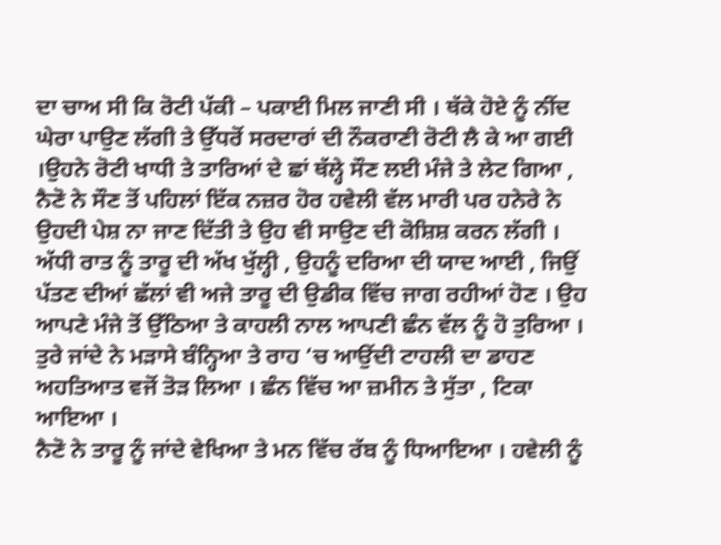ਦਾ ਚਾਅ ਸੀ ਕਿ ਰੋਟੀ ਪੱਕੀ – ਪਕਾਈ ਮਿਲ ਜਾਣੀ ਸੀ । ਥੱਕੇ ਹੋਏ ਨੂੰ ਨੀਂਦ ਘੇਰਾ ਪਾਉਣ ਲੱਗੀ ਤੇ ਉੱਧਰੋਂ ਸਰਦਾਰਾਂ ਦੀ ਨੌਕਰਾਣੀ ਰੋਟੀ ਲੈ ਕੇ ਆ ਗਈ ।ਉਹਨੇ ਰੋਟੀ ਖਾਧੀ ਤੇ ਤਾਰਿਆਂ ਦੇ ਛਾਂ ਥੱਲ੍ਹੇ ਸੌਣ ਲਈ ਮੰਜੇ ਤੇ ਲੇਟ ਗਿਆ ,
ਨੈਣੋ ਨੇ ਸੌਣ ਤੋਂ ਪਹਿਲਾਂ ਇੱਕ ਨਜ਼ਰ ਹੋਰ ਹਵੇਲੀ ਵੱਲ ਮਾਰੀ ਪਰ ਹਨੇਰੇ ਨੇ ਉਹਦੀ ਪੇਸ਼ ਨਾ ਜਾਣ ਦਿੱਤੀ ਤੇ ਉਹ ਵੀ ਸਾਉਣ ਦੀ ਕੋਸ਼ਿਸ਼ ਕਰਨ ਲੱਗੀ ।
ਅੱਧੀ ਰਾਤ ਨੂੰ ਤਾਰੂ ਦੀ ਅੱਖ ਖੁੱਲ੍ਹੀ , ਉਹਨੂੰ ਦਰਿਆ ਦੀ ਯਾਦ ਆਈ , ਜਿਉਂ ਪੱਤਣ ਦੀਆਂ ਛੱਲਾਂ ਵੀ ਅਜੇ ਤਾਰੂ ਦੀ ਉਡੀਕ ਵਿੱਚ ਜਾਗ ਰਹੀਆਂ ਹੋਣ । ਉਹ ਆਪਣੇ ਮੰਜੇ ਤੋਂ ਉੱਠਿਆ ਤੇ ਕਾਹਲੀ ਨਾਲ ਆਪਣੀ ਛੰਨ ਵੱਲ ਨੂੰ ਹੋ ਤੁਰਿਆ । ਤੁਰੇ ਜਾਂਦੇ ਨੇ ਮੜਾਸੇ ਬੰਨ੍ਹਿਆ ਤੇ ਰਾਹ ‘ਚ ਆਉਂਦੀ ਟਾਹਲੀ ਦਾ ਡਾਹਣ ਅਹਤਿਆਤ ਵਜੋਂ ਤੋੜ ਲਿਆ । ਛੰਨ ਵਿੱਚ ਆ ਜ਼ਮੀਨ ਤੇ ਸੁੱਤਾ , ਟਿਕਾ ਆਇਆ ।
ਨੈਣੋ ਨੇ ਤਾਰੂ ਨੂੰ ਜਾਂਦੇ ਵੇਖਿਆ ਤੇ ਮਨ ਵਿੱਚ ਰੱਬ ਨੂੰ ਧਿਆਇਆ । ਹਵੇਲੀ ਨੂੰ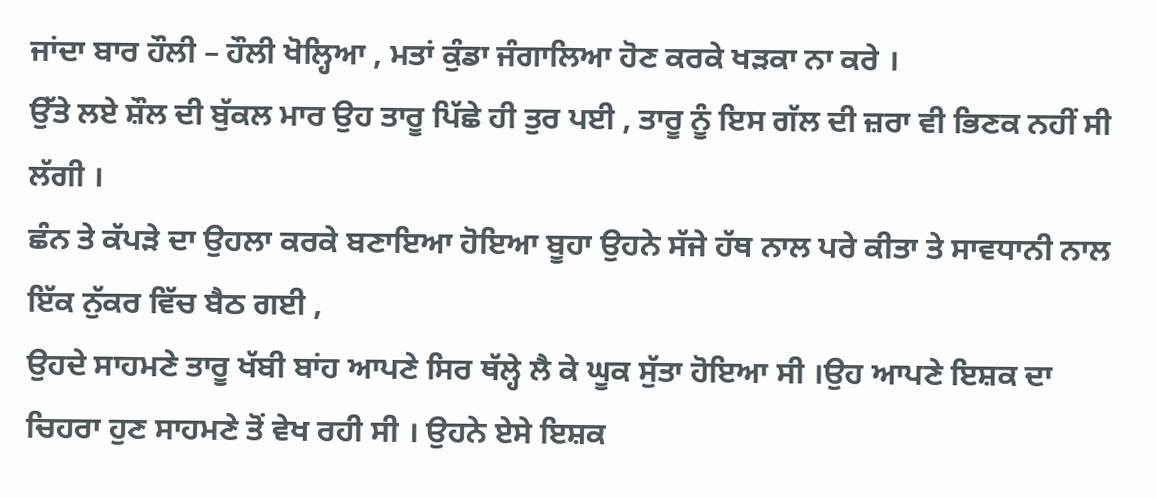ਜਾਂਦਾ ਬਾਰ ਹੌਲੀ – ਹੌਲੀ ਖੋਲ੍ਹਿਆ , ਮਤਾਂ ਕੁੰਡਾ ਜੰਗਾਲਿਆ ਹੋਣ ਕਰਕੇ ਖੜਕਾ ਨਾ ਕਰੇ ।
ਉੱਤੇ ਲਏ ਸ਼ੌਲ ਦੀ ਬੁੱਕਲ ਮਾਰ ਉਹ ਤਾਰੂ ਪਿੱਛੇ ਹੀ ਤੁਰ ਪਈ , ਤਾਰੂ ਨੂੰ ਇਸ ਗੱਲ ਦੀ ਜ਼ਰਾ ਵੀ ਭਿਣਕ ਨਹੀਂ ਸੀ ਲੱਗੀ ।
ਛੰਨ ਤੇ ਕੱਪੜੇ ਦਾ ਉਹਲਾ ਕਰਕੇ ਬਣਾਇਆ ਹੋਇਆ ਬੂਹਾ ਉਹਨੇ ਸੱਜੇ ਹੱਥ ਨਾਲ ਪਰੇ ਕੀਤਾ ਤੇ ਸਾਵਧਾਨੀ ਨਾਲ ਇੱਕ ਨੁੱਕਰ ਵਿੱਚ ਬੈਠ ਗਈ ,
ਉਹਦੇ ਸਾਹਮਣੇ ਤਾਰੂ ਖੱਬੀ ਬਾਂਹ ਆਪਣੇ ਸਿਰ ਥੱਲ੍ਹੇ ਲੈ ਕੇ ਘੂਕ ਸੁੱਤਾ ਹੋਇਆ ਸੀ ।ਉਹ ਆਪਣੇ ਇਸ਼ਕ ਦਾ ਚਿਹਰਾ ਹੁਣ ਸਾਹਮਣੇ ਤੋਂ ਵੇਖ ਰਹੀ ਸੀ । ਉਹਨੇ ਏਸੇ ਇਸ਼ਕ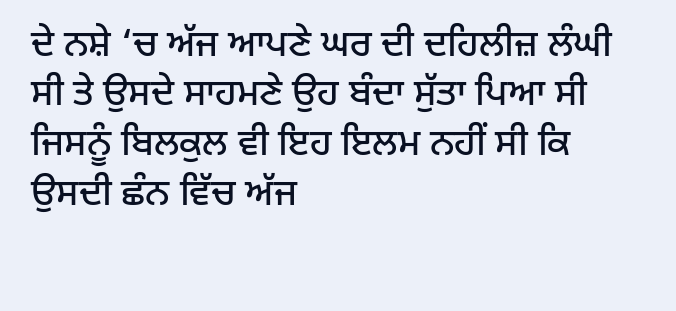ਦੇ ਨਸ਼ੇ ‘ਚ ਅੱਜ ਆਪਣੇ ਘਰ ਦੀ ਦਹਿਲੀਜ਼ ਲੰਘੀ ਸੀ ਤੇ ਉਸਦੇ ਸਾਹਮਣੇ ਉਹ ਬੰਦਾ ਸੁੱਤਾ ਪਿਆ ਸੀ ਜਿਸਨੂੰ ਬਿਲਕੁਲ ਵੀ ਇਹ ਇਲਮ ਨਹੀਂ ਸੀ ਕਿ ਉਸਦੀ ਛੰਨ ਵਿੱਚ ਅੱਜ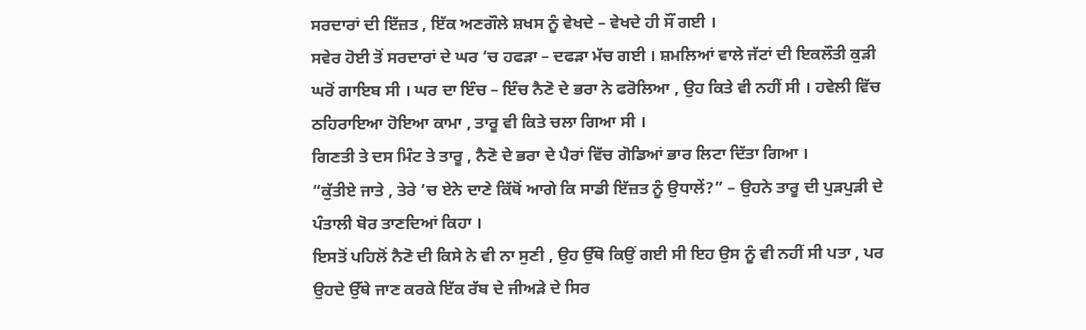ਸਰਦਾਰਾਂ ਦੀ ਇੱਜ਼ਤ , ਇੱਕ ਅਣਗੌਲੇ ਸ਼ਖਸ ਨੂੰ ਵੇਖਦੇ – ਵੇਖਦੇ ਹੀ ਸੌਂ ਗਈ ।
ਸਵੇਰ ਹੋਈ ਤੋਂ ਸਰਦਾਰਾਂ ਦੇ ਘਰ ‘ਚ ਹਫੜਾ – ਦਫੜਾ ਮੱਚ ਗਈ । ਸ਼ਮਲਿਆਂ ਵਾਲੇ ਜੱਟਾਂ ਦੀ ਇਕਲੌਤੀ ਕੁੜੀ ਘਰੋਂ ਗਾਇਬ ਸੀ । ਘਰ ਦਾ ਇੰਚ – ਇੰਚ ਨੈਣੋ ਦੇ ਭਰਾ ਨੇ ਫਰੋਲਿਆ , ਉਹ ਕਿਤੇ ਵੀ ਨਹੀਂ ਸੀ । ਹਵੇਲੀ ਵਿੱਚ ਠਹਿਰਾਇਆ ਹੋਇਆ ਕਾਮਾ , ਤਾਰੂ ਵੀ ਕਿਤੇ ਚਲਾ ਗਿਆ ਸੀ ।
ਗਿਣਤੀ ਤੇ ਦਸ ਮਿੰਟ ਤੇ ਤਾਰੂ , ਨੈਣੋ ਦੇ ਭਰਾ ਦੇ ਪੈਰਾਂ ਵਿੱਚ ਗੋਡਿਆਂ ਭਾਰ ਲਿਟਾ ਦਿੱਤਾ ਗਿਆ ।
“ਕੁੱਤੀਏ ਜਾਤੇ , ਤੇਰੇ ‘ਚ ਏਨੇ ਦਾਣੇ ਕਿੱਥੋਂ ਆਗੇ ਕਿ ਸਾਡੀ ਇੱਜ਼ਤ ਨੂੰ ਉਧਾਲੇਂ?” – ਉਹਨੇ ਤਾਰੂ ਦੀ ਪੁੜਪੁੜੀ ਦੇ ਪੰਤਾਲੀ ਬੋਰ ਤਾਣਦਿਆਂ ਕਿਹਾ ।
ਇਸਤੋਂ ਪਹਿਲੋਂ ਨੈਣੋ ਦੀ ਕਿਸੇ ਨੇ ਵੀ ਨਾ ਸੁਣੀ , ਉਹ ਉੱਥੋ ਕਿਉਂ ਗਈ ਸੀ ਇਹ ਉਸ ਨੂੰ ਵੀ ਨਹੀਂ ਸੀ ਪਤਾ , ਪਰ ਉਹਦੇ ਉੱਥੇ ਜਾਣ ਕਰਕੇ ਇੱਕ ਰੱਬ ਦੇ ਜੀਅੜੇ ਦੇ ਸਿਰ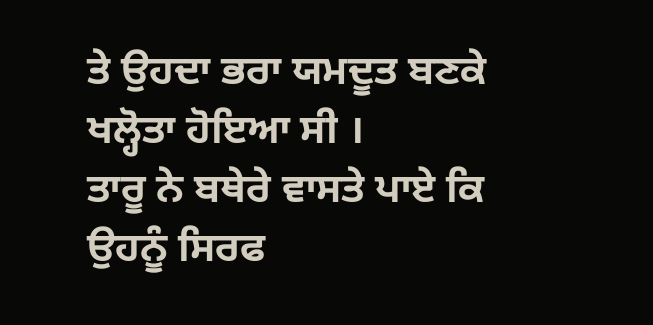ਤੇ ਉਹਦਾ ਭਰਾ ਯਮਦੂਤ ਬਣਕੇ ਖਲ੍ਹੋਤਾ ਹੋਇਆ ਸੀ ।
ਤਾਰੂ ਨੇ ਬਥੇਰੇ ਵਾਸਤੇ ਪਾਏ ਕਿ ਉਹਨੂੰ ਸਿਰਫ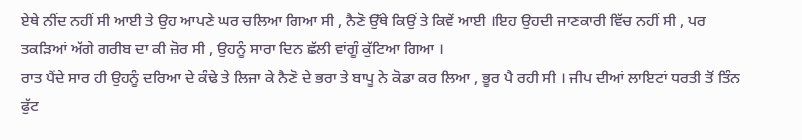ਏਥੇ ਨੀਂਦ ਨਹੀਂ ਸੀ ਆਈ ਤੇ ਉਹ ਆਪਣੇ ਘਰ ਚਲਿਆ ਗਿਆ ਸੀ , ਨੈਣੋ ਉੱਥੇ ਕਿਉਂ ਤੇ ਕਿਵੇਂ ਆਈ ।ਇਹ ਉਹਦੀ ਜਾਣਕਾਰੀ ਵਿੱਚ ਨਹੀਂ ਸੀ , ਪਰ ਤਕੜਿਆਂ ਅੱਗੇ ਗਰੀਬ ਦਾ ਕੀ ਜ਼ੋਰ ਸੀ , ਉਹਨੂੰ ਸਾਰਾ ਦਿਨ ਛੱਲੀ ਵਾਂਗੂੰ ਕੁੱਟਿਆ ਗਿਆ ।
ਰਾਤ ਪੈਂਦੇ ਸਾਰ ਹੀ ਉਹਨੂੰ ਦਰਿਆ ਦੇ ਕੰਢੇ ਤੇ ਲਿਜਾ ਕੇ ਨੈਣੋ ਦੇ ਭਰਾ ਤੇ ਬਾਪੂ ਨੇ ਕੋਡਾ ਕਰ ਲਿਆ , ਭੂਰ ਪੈ ਰਹੀ ਸੀ । ਜੀਪ ਦੀਆਂ ਲਾਇਟਾਂ ਧਰਤੀ ਤੋਂ ਤਿੰਨ ਫੁੱਟ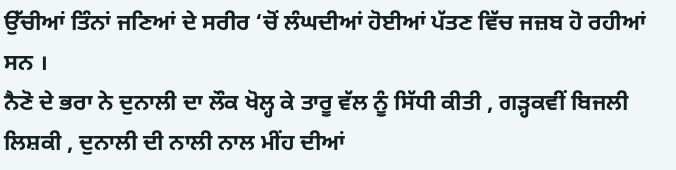ਉੱਚੀਆਂ ਤਿੰਨਾਂ ਜਣਿਆਂ ਦੇ ਸਰੀਰ ‘ਚੋਂ ਲੰਘਦੀਆਂ ਹੋਈਆਂ ਪੱਤਣ ਵਿੱਚ ਜਜ਼ਬ ਹੋ ਰਹੀਆਂ ਸਨ ।
ਨੈਣੋ ਦੇ ਭਰਾ ਨੇ ਦੁਨਾਲੀ ਦਾ ਲੌਕ ਖੋਲ੍ਹ ਕੇ ਤਾਰੂ ਵੱਲ ਨੂੰ ਸਿੱਧੀ ਕੀਤੀ , ਗੜ੍ਹਕਵੀਂ ਬਿਜਲੀ ਲਿਸ਼ਕੀ , ਦੁਨਾਲੀ ਦੀ ਨਾਲੀ ਨਾਲ ਮੀਂਹ ਦੀਆਂ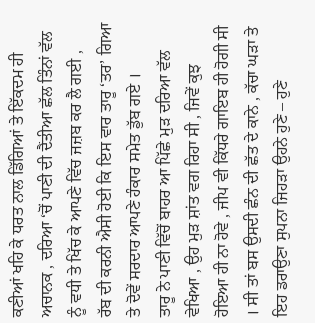ਕਣੀਆਂ ਖਹਿ ਕੇ ਧਰਤ ਨਾਲ ਡਿੱਗਿਆਂ ਤੇ ਇੱਕਦਮ ਹੀ ਅਚਾਨਕ , ਦਰਿਆ ‘ਚੋਂ ਪਾਣੀ ਦੀ ਦੈਂਤੀਆ ਛੱਲ ਤਿੰਨਾਂ ਵੱਲ ਨੂੰ ਵਧੀ ਤੇ ਖਿੱਚ ਕੇ ਆਪਣੇ ਵਿੱਚ ਜਜ਼ਬ ਕਰ ਲੈ ਗਈ ,
ਰੱਬ ਦੀ ਕਰਨੀ ਐਸੀ ਹੋਈ ਕਿ ਇਸ ਵਾਰ ਤਾਰੂ ‘ਤਰ’ ਗਿਆ ਤੇ ਦੋਵੇਂ ਸਰਦਾਰ ਆਪਣੇ ਹੰਕਾਰ ਸਮੇਤ ਡੁੱਬ ਗਏ ।
ਤਾਰੂ ਨੇ ਪਾਣੀ ਵਿੱਚੋਂ ਬਾਹਰ ਆ ਪਿੱਛੇ ਮੁੜ ਦਰਿਆ ਵੱਲ ਵੇਖਿਆ , ਉਹ ਮੁੜ ਸ਼ਾਂਤ ਵਗ ਰਿਹਾ ਸੀ , ਜਿਵੇਂ ਕੁਝ ਹੋਇਆ ਹੀ ਨਾ ਹੋਵੇ , ਜੀਪ ਵੀ ਕਿੱਧਰੇ ਗਾਇਬ ਹੀ ਹੋਗੀ ਸੀ । ਸੀ ਤਾਂ ਬਸ ਉਸਦੀ ਛੰਨ ਦੀ ਛੱਤ ਦੇ ਕਾਨੇ , ਕੱਚਾ ਘੜਾ ਤੇ ਇਹ ਡਰਾਉਣਾ ਸੁਪਨਾ ਜਿਹੜਾ ਉਹਨੇ ਹੁਣੇ – ਹੁਣੇ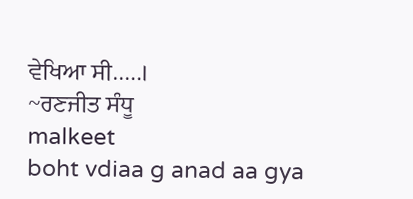ਵੇਖਿਆ ਸੀ…..।
~ਰਣਜੀਤ ਸੰਧੂ
malkeet
boht vdiaa g anad aa gya